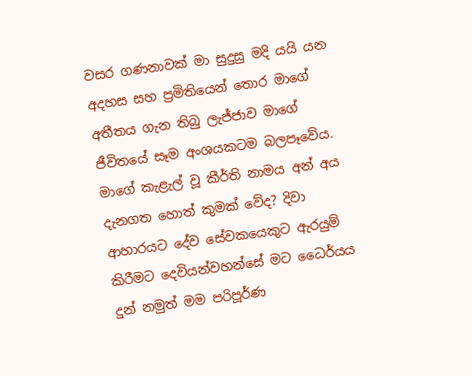වසර ගණනාවක් මා සුදුසු මදි යයි යන අදහස සහ ප්‍රමිතියෙන් තොර මාගේ අතීතය ගැන තිබු ලැජ්ජාව මාගේ ජීවිතයේ සෑම අංශයකටම බලපෑවේය. මාගේ කැළැල් වූ කීර්ති නාමය අන් අය දැනගත හොත් කුමක් වේද? දිවා ආහාරයට දේව සේවකයෙකුට ඇරයුම් කිරීමට දෙවියන්වහන්සේ මට ධෛර්යය දුන් නමුත් මම පරිපූර්ණ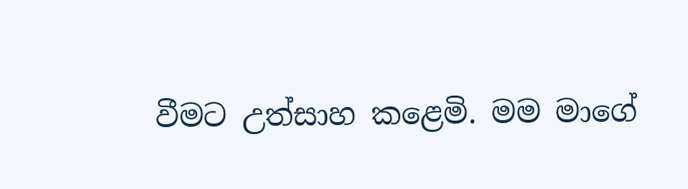වීමට උත්සාහ කළෙමි. මම මාගේ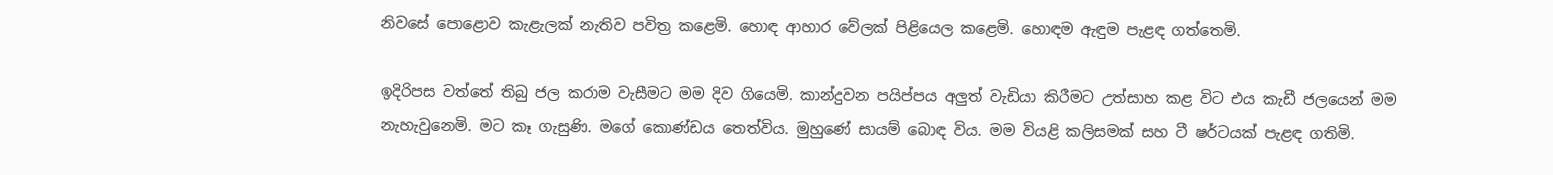නිවසේ පොළොව කැළැලක් නැතිව පවිත්‍ර කළෙමි. හොඳ ආහාර වේලක් පිළියෙල කළෙමි. හොඳම ඇඳුම පැළඳ ගත්තෙමි.

ඉදිරිපස වත්තේ තිබු ජල කරාම වැසීමට මම දිව ගියෙමි. කාන්දුවන පයිප්පය අලුත් වැඩියා කිරීමට උත්සාහ කළ විට එය කැඩී ජලයෙන් මම නැහැවුනෙමි. මට කෑ ගැසුණි. මගේ කොණ්ඩය තෙත්විය. මුහුණේ සායම් බොඳ විය. මම වියළි කලිසමක් සහ ටී ෂර්ටයක් පැළඳ ගතිමි.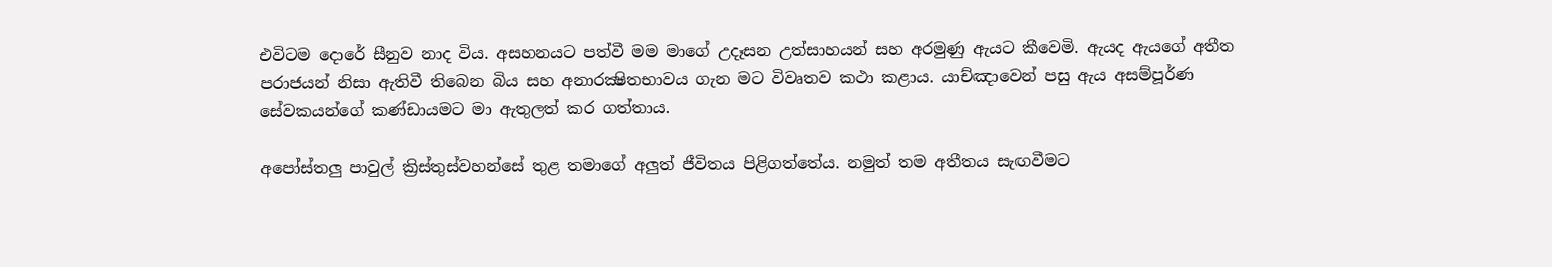එවිටම දොරේ සීනුව නාද විය. අසහනයට පත්වී මම මාගේ උදෑසන උත්සාහයන් සහ අරමුණු ඇයට කීවෙමි. ඇයද ඇයගේ අතීත පරාජයන් නිසා ඇතිවී තිබෙන බිය සහ අනාරක්‍ෂිතභාවය ගැන මට විවෘතව කථා කළාය. යාච්ඤාවෙන් පසු ඇය අසම්පූර්ණ සේවකයන්ගේ කණ්ඩායමට මා ඇතුලත් කර ගත්තාය.

අපෝස්තලු පාවුල් ක්‍රිස්තුස්වහන්සේ තුළ තමාගේ අලුත් ජීවිතය පිළිගත්තේය. නමුත් තම අතීතය සැඟවීමට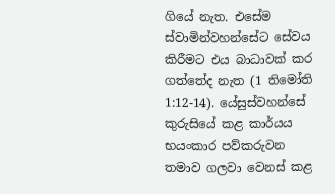ගියේ නැත. එසේම ස්වාමින්වහන්සේට සේවය කිරීමට එය බාධාවක් කර ගත්තේද නැත (1 තිමෝති 1:12-14). යේසුස්වහන්සේ කුරුසියේ කළ කාර්යය භයංකාර පව්කරුවන තමාව ගලවා වෙනස් කළ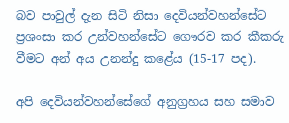බව පාවුල් දැන සිටි නිසා දෙවියන්වහන්සේට ප්‍රශංසා කර උන්වහන්සේට ගෞරව කර කීකරු වීමට අන් අය උනන්දු කළේය (15-17 පද).

අපි දෙවියන්වහන්සේගේ අනුග්‍රහය සහ සමාව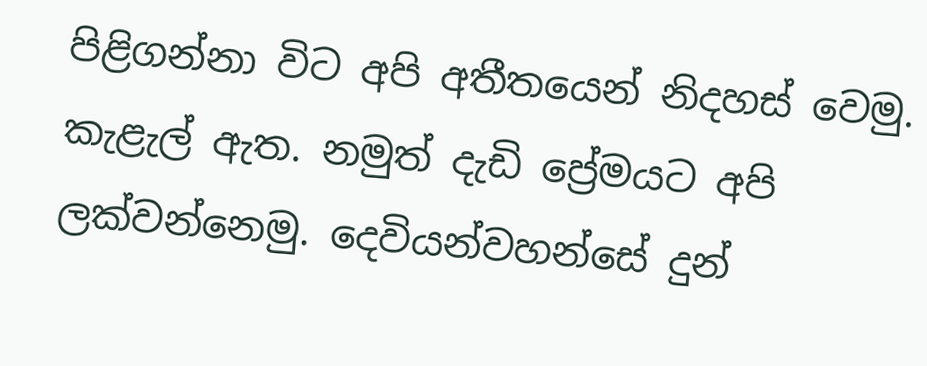පිළිගන්නා විට අපි අතීතයෙන් නිදහස් වෙමු. කැළැල් ඇත. නමුත් දැඩි ප්‍රේමයට අපි ලක්වන්නෙමු. දෙවියන්වහන්සේ දුන්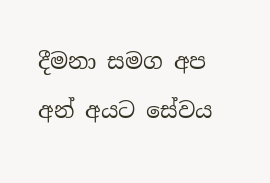දීමනා සමග අප අන් අයට සේවය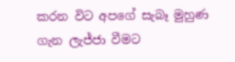කරන විට අපගේ සැබෑ මුහුණ ගැන ලැජ්ජා වීමට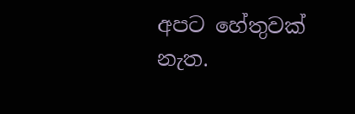අපට හේතුවක් නැත.